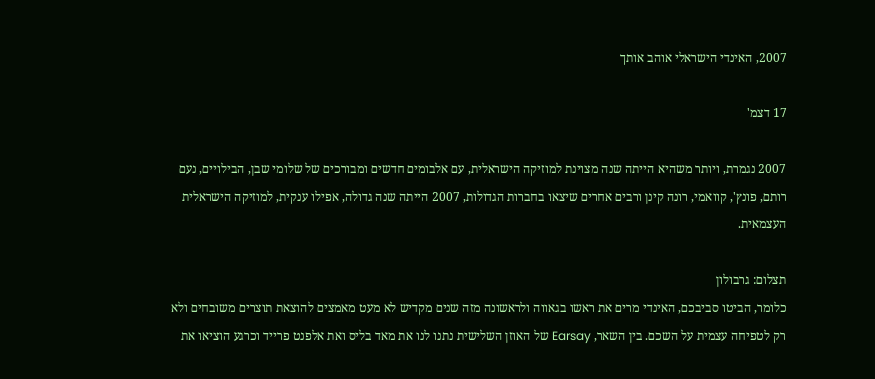2007, האינדי הישראלי אוהב אותך

17 דצמ'

2007 נגמרת, ויותר משהיא הייתה שנה מצוינת למוזיקה הישראלית, עם אלבומים חדשים ומבורכים של שלומי שבן, הבילויים, נעם רותם, פונץ', קוואמי, רונה קינן ורבים אחרים שיצאו בחברות הגדולות, 2007 הייתה שנה גדולה, אפילו ענקית, למוזיקה הישראלית העצמאית.

תצלום: גרבולון
כלומר, הביטו סביבכם, האינדי מרים את ראשו בגאווה ולראשונה מזה שנים מקדיש לא מעט מאמצים להוצאת תוצרים משובחים ולא רק לטפיחה עצמית על השכם. בין השאר, Earsay של האוזן השלישית נתנו לנו את מאד בליס ואת אלפנט פרייד וכרגע הוציאו את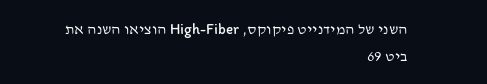השני של המידנייט פיקוקס, High-Fiber הוציאו השנה את ביט 69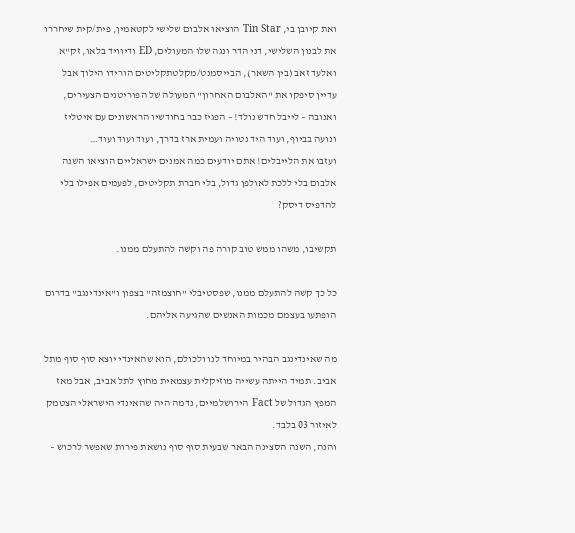ואת קיובן בי, Tin Star הוציאו אלבום שלישי לקטאמין, פית/קית שיחררו את לבנון השלישי, דני הדר ונגה שלו המעולים, ED ודיוויד בלאו, זק"א ואלעד זאב (בין השאר), הבייסמנט/מקלטתקליטים הורידו הילוך אבל עדיין סיפקו את "האלבום האחרון" המעולה של הפוריטנים הצעירים, ואנובה – לייבל חדש נולד! – הפגיז כבר בחודשיו הראשונים עם איטליז ונועה בביוף, ועוד היד נטויה ועמית ארז בדרך, ועוד ועוד ועוד…
ועזבו את הלייבלים! אתם יודעים כמה אמנים ישראליים הוציאו השנה אלבום בלי ללכת לאולפן גדול, בלי חברת תקליטים, לפעמים אפילו בלי להדפיס דיסק?

תקשיבו, משהו ממש טוב קורה פה וקשה להתעלם ממנו.

כל כך קשה להתעלם ממנו, שפסטיבלי "חוצמזה" בצפון ו"אינדינגב" בדרום הופתעו בעצמם מכמות האנשים שהגיעה אליהם.

מה שאינדינגב הבהיר במיוחד לנו ולכולם, הוא שהאינדי יוצא סוף סוף מתל אביב. תמיד הייתה עשייה מוזיקלית עצמאית מחוץ לתל אביב, אבל מאז המפץ הגדול של Fact הירושלמיים, נדמה היה שהאינדי הישראלי הצטמק לאיזור 03 בלבד.
והנה, השנה הסצינה הבאר שבעית סוף סוף נושאת פירות שאפשר לרכוש –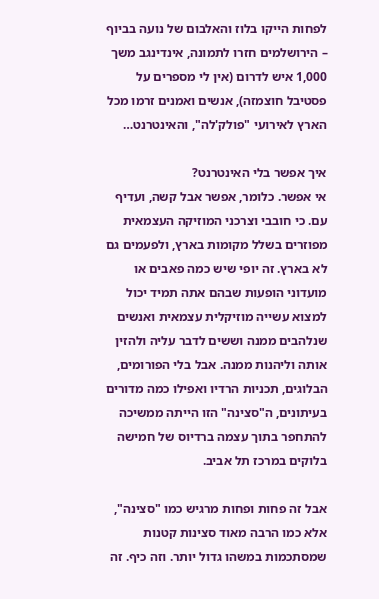לפחות הייקו בלוז והאלבום של נועה בביוף – הירושלמים חזרו לתמונה, אינדינגב משך 1,000 איש לדרום (אין לי מספרים על פסטיבל חוצמזה), אנשים ואמנים זרמו מכל הארץ לאירועי "פולק'לה", והאינטרנט…

איך אפשר בלי האינטרנט?
אי אפשר. כלומר, אפשר אבל קשה, ועדיף עם. כי חובבי וצרכני המוזיקה העצמאית מפוזרים בשלל מקומות בארץ, ולפעמים גם לא בארץ. זה יופי שיש כמה פאבים או מועדוני הופעות שבהם אתה תמיד יכול למצוא עשייה מוזיקלית עצמאית ואנשים שנלהבים ממנה וששים לדבר עליה ולהזין אותה וליהנות ממנה. אבל בלי הפורומים, הבלוגים, תכניות הרדיו ואפילו כמה מדורים בעיתונים, ה"סצינה" הזו הייתה ממשיכה להתחפר בתוך עצמה ברדיוס של חמישה בלוקים במרכז תל אביב.

אבל זה פחות ופחות מרגיש כמו "סצינה", אלא כמו הרבה מאוד סצינות קטנות שמסתכמות במשהו גדול יותר. וזה כיף. זה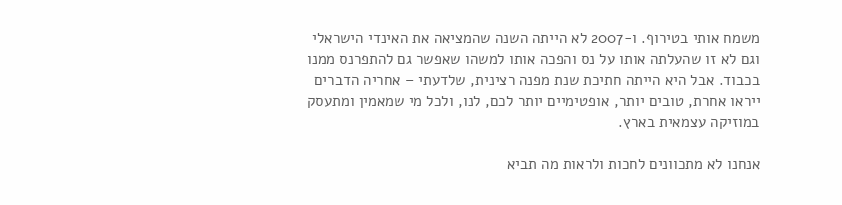משמח אותי בטירוף. ו-2007 לא הייתה השנה שהמציאה את האינדי הישראלי וגם לא זו שהעלתה אותו על נס והפכה אותו למשהו שאפשר גם להתפרנס ממנו בכבוד. אבל היא הייתה חתיכת שנת מפנה רצינית, שלדעתי – אחריה הדברים ייראו אחרת, טובים יותר, אופטימיים יותר לכם, לנו, ולכל מי שמאמין ומתעסק במוזיקה עצמאית בארץ.

אנחנו לא מתכוונים לחכות ולראות מה תביא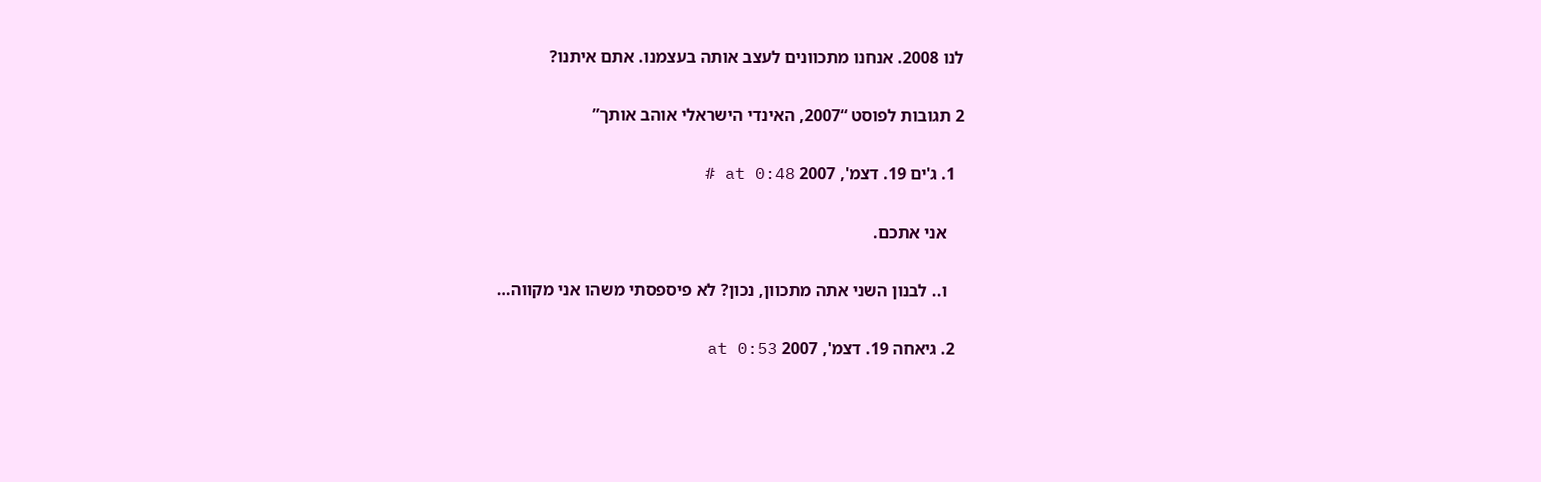לנו 2008. אנחנו מתכוונים לעצב אותה בעצמנו. אתם איתנו?

2 תגובות לפוסט “2007, האינדי הישראלי אוהב אותך”

  1. ג'ים 19. דצמ', 2007 at 0:48 #

    אני אתכם.

    ו.. לבנון השני אתה מתכוון, נכון? לא פיספסתי משהו אני מקווה…

  2. גיאחה 19. דצמ', 2007 at 0:53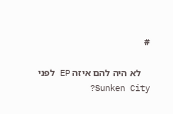#

    לא היה להם איזה EP לפני Sunken City?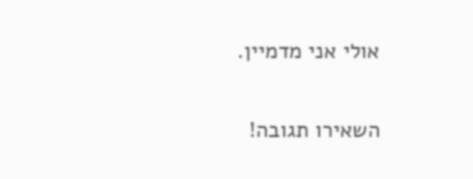אולי אני מדמיין.

השאירו תגובה!